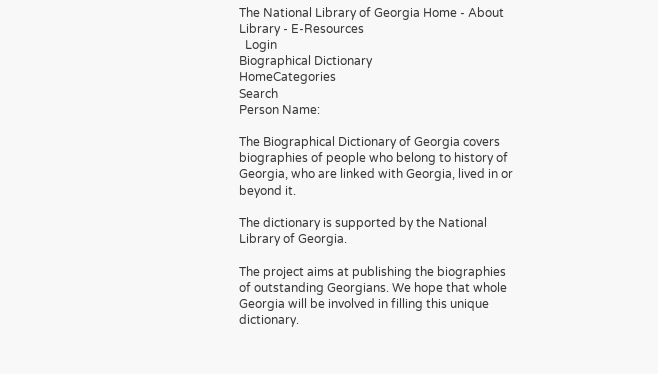The National Library of Georgia Home - About Library - E-Resources
  Login
Biographical Dictionary
HomeCategories
Search
Person Name:

The Biographical Dictionary of Georgia covers biographies of people who belong to history of Georgia, who are linked with Georgia, lived in or beyond it.

The dictionary is supported by the National Library of Georgia.

The project aims at publishing the biographies of outstanding Georgians. We hope that whole Georgia will be involved in filling this unique dictionary.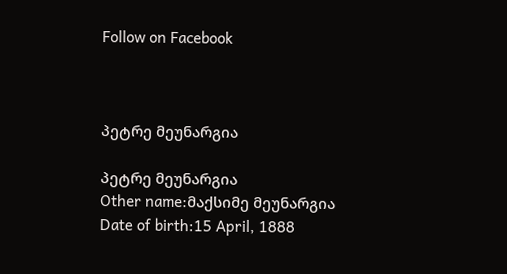Follow on Facebook



პეტრე მეუნარგია

პეტრე მეუნარგია
Other name:მაქსიმე მეუნარგია
Date of birth:15 April, 1888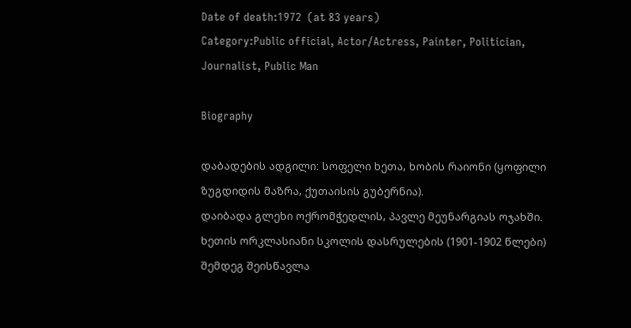Date of death:1972  (at 83 years)
Category:Public official, Actor/Actress, Painter, Politician, Journalist, Public Man

Biography

დაბადების ადგილი: სოფელი ხეთა, ხობის რაიონი (ყოფილი ზუგდიდის მაზრა, ქუთაისის გუბერნია).
დაიბადა გლეხი ოქრომჭედლის, პავლე მეუნარგიას ოჯახში. ხეთის ორკლასიანი სკოლის დასრულების (1901-1902 წლები) შემდეგ შეისწავლა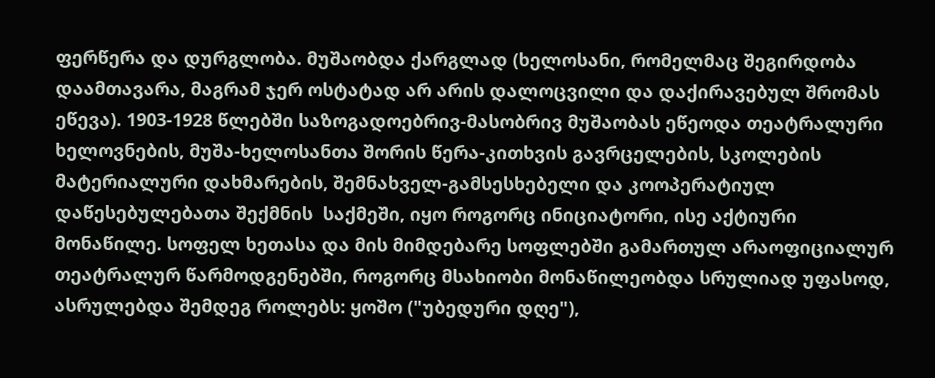ფერწერა და დურგლობა. მუშაობდა ქარგლად (ხელოსანი, რომელმაც შეგირდობა დაამთავარა, მაგრამ ჯერ ოსტატად არ არის დალოცვილი და დაქირავებულ შრომას ეწევა). 1903-1928 წლებში საზოგადოებრივ-მასობრივ მუშაობას ეწეოდა თეატრალური ხელოვნების, მუშა-ხელოსანთა შორის წერა-კითხვის გავრცელების, სკოლების მატერიალური დახმარების, შემნახველ-გამსესხებელი და კოოპერატიულ დაწესებულებათა შექმნის  საქმეში, იყო როგორც ინიციატორი, ისე აქტიური მონაწილე. სოფელ ხეთასა და მის მიმდებარე სოფლებში გამართულ არაოფიციალურ თეატრალურ წარმოდგენებში, როგორც მსახიობი მონაწილეობდა სრულიად უფასოდ, ასრულებდა შემდეგ როლებს: ყოშო ("უბედური დღე"),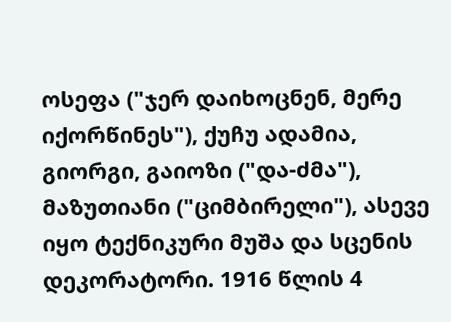ოსეფა ("ჯერ დაიხოცნენ, მერე იქორწინეს"), ქუჩუ ადამია, გიორგი, გაიოზი ("და-ძმა"), მაზუთიანი ("ციმბირელი"), ასევე იყო ტექნიკური მუშა და სცენის დეკორატორი. 1916 წლის 4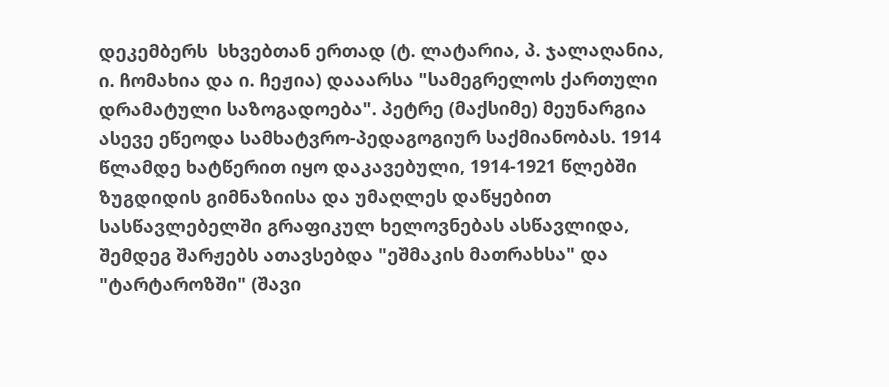დეკემბერს  სხვებთან ერთად (ტ. ლატარია, პ. ჯალაღანია, ი. ჩომახია და ი. ჩეჟია) დააარსა "სამეგრელოს ქართული დრამატული საზოგადოება". პეტრე (მაქსიმე) მეუნარგია ასევე ეწეოდა სამხატვრო-პედაგოგიურ საქმიანობას. 1914 წლამდე ხატწერით იყო დაკავებული, 1914-1921 წლებში ზუგდიდის გიმნაზიისა და უმაღლეს დაწყებით სასწავლებელში გრაფიკულ ხელოვნებას ასწავლიდა, შემდეგ შარჟებს ათავსებდა "ეშმაკის მათრახსა" და "ტარტაროზში" (შავი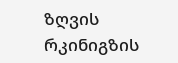ზღვის რკინიგზის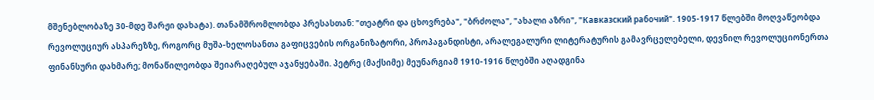მშენებლობაზე 30-მდე შარჟი დახატა). თანამშრომლობდა პრესასთან: "თეატრი და ცხოვრება", "ბრძოლა", "ახალი აზრი", "Кавказский рабочий". 1905-1917 წლებში მოღვაწეობდა რევოლუციურ ასპარეზზე, როგორც მუშა-ხელოსანთა გაფიცვების ორგანიზატორი, პროპაგანდისტი, არალეგალური ლიტერატურის გამავრცელებელი, დევნილ რევოლუციონერთა ფინანსური დახმარე; მონაწილეობდა შეიარაღებულ აჯანყებაში. პეტრე (მაქსიმე) მეუნარგიამ 1910-1916 წლებში აღადგინა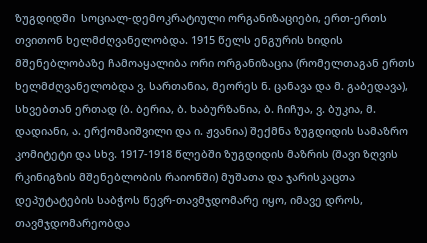ზუგდიდში  სოციალ-დემოკრატიული ორგანიზაციები, ერთ-ერთს თვითონ ხელმძღვანელობდა. 1915 წელს ენგურის ხიდის მშენებლობაზე ჩამოაყალიბა ორი ორგანიზაცია (რომელთაგან ერთს ხელმძღვანელობდა ვ. სართანია, მეორეს ნ. ცანავა და მ. გაბედავა), სხვებთან ერთად (ბ. ბერია, ბ. ხაბურზანია, ბ. ჩიჩუა, ვ. ბუკია, მ. დადიანი, ა. ერქომაიშვილი და ი. ჟვანია) შექმნა ზუგდიდის სამაზრო კომიტეტი და სხვ. 1917-1918 წლებში ზუგდიდის მაზრის (შავი ზღვის რკინიგზის მშენებლობის რაიონში) მუშათა და ჯარისკაცთა დეპუტატების საბჭოს წევრ-თავმჯდომარე იყო, იმავე დროს, თავმჯდომარეობდა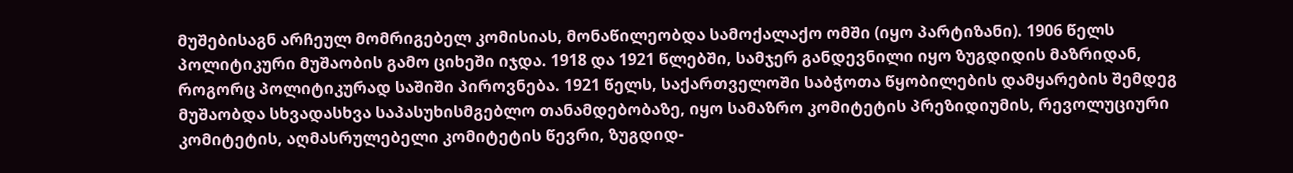მუშებისაგნ არჩეულ მომრიგებელ კომისიას, მონაწილეობდა სამოქალაქო ომში (იყო პარტიზანი). 1906 წელს პოლიტიკური მუშაობის გამო ციხეში იჯდა. 1918 და 1921 წლებში, სამჯერ განდევნილი იყო ზუგდიდის მაზრიდან, როგორც პოლიტიკურად საშიში პიროვნება. 1921 წელს, საქართველოში საბჭოთა წყობილების დამყარების შემდეგ მუშაობდა სხვადასხვა საპასუხისმგებლო თანამდებობაზე, იყო სამაზრო კომიტეტის პრეზიდიუმის, რევოლუციური კომიტეტის, აღმასრულებელი კომიტეტის წევრი, ზუგდიდ-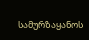სამურზაყანოს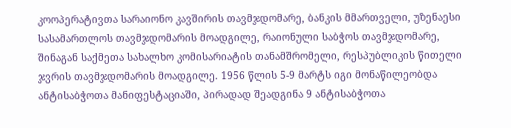კოოპერატივთა სარაიონო კავშირის თავმჯდომარე, ბანკის მმართველი, უზენაესი სასამართლოს თავმჯდომარის მოადგილე, რაიონული საბჭოს თავმჯდომარე, შინაგან საქმეთა სახალხო კომისარიატის თანამშრომელი, რესპუბლიკის წითელი ჯვრის თავმჯდომარის მოადგილე. 1956 წლის 5-9 მარტს იგი მონაწილეობდა ანტისაბჭოთა მანიფესტაციაში, პირადად შეადგინა 9 ანტისაბჭოთა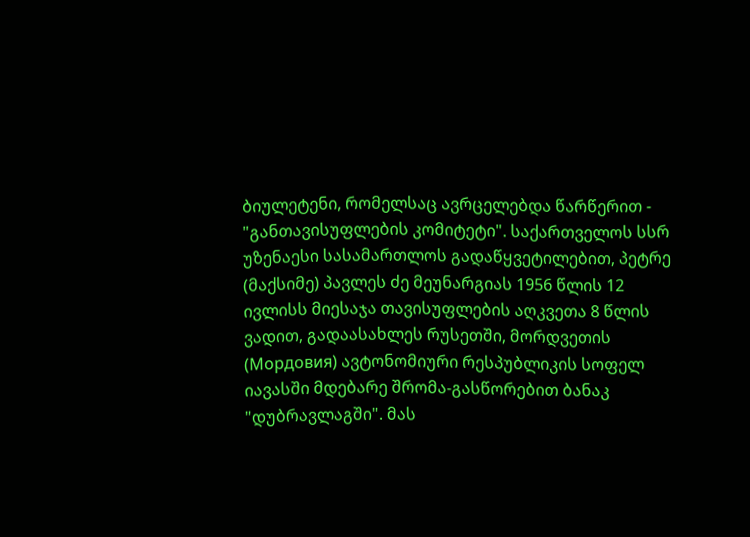ბიულეტენი, რომელსაც ავრცელებდა წარწერით - "განთავისუფლების კომიტეტი". საქართველოს სსრ უზენაესი სასამართლოს გადაწყვეტილებით, პეტრე (მაქსიმე) პავლეს ძე მეუნარგიას 1956 წლის 12 ივლისს მიესაჯა თავისუფლების აღკვეთა 8 წლის ვადით, გადაასახლეს რუსეთში, მორდვეთის (Мордовия) ავტონომიური რესპუბლიკის სოფელ იავასში მდებარე შრომა-გასწორებით ბანაკ "დუბრავლაგში". მას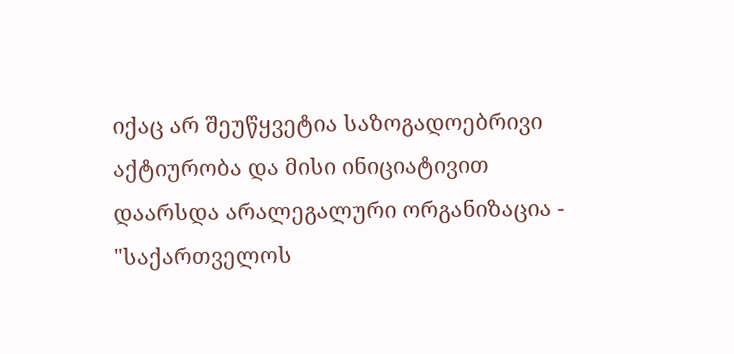იქაც არ შეუწყვეტია საზოგადოებრივი აქტიურობა და მისი ინიციატივით დაარსდა არალეგალური ორგანიზაცია - "საქართველოს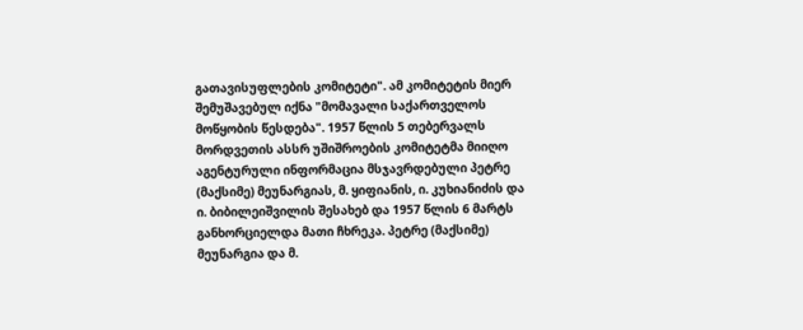გათავისუფლების კომიტეტი". ამ კომიტეტის მიერ შემუშავებულ იქნა "მომავალი საქართველოს მოწყობის წესდება". 1957 წლის 5 თებერვალს მორდვეთის ასსრ უშიშროების კომიტეტმა მიიღო აგენტურული ინფორმაცია მსჯავრდებული პეტრე (მაქსიმე) მეუნარგიას, მ. ყიფიანის, ი. კუხიანიძის და ი. ბიბილეიშვილის შესახებ და 1957 წლის 6 მარტს განხორციელდა მათი ჩხრეკა. პეტრე (მაქსიმე) მეუნარგია და მ.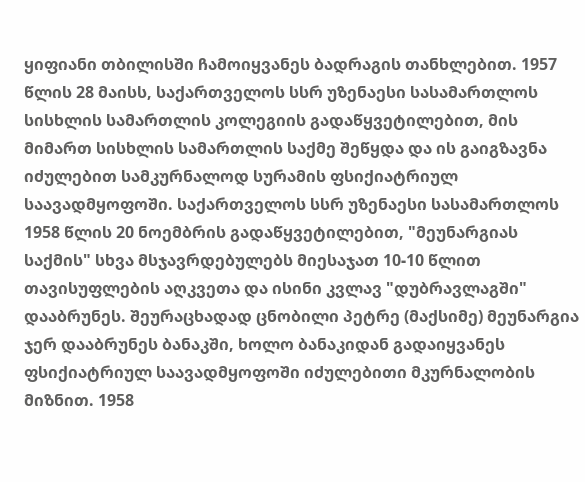ყიფიანი თბილისში ჩამოიყვანეს ბადრაგის თანხლებით. 1957 წლის 28 მაისს, საქართველოს სსრ უზენაესი სასამართლოს სისხლის სამართლის კოლეგიის გადაწყვეტილებით, მის მიმართ სისხლის სამართლის საქმე შეწყდა და ის გაიგზავნა იძულებით სამკურნალოდ სურამის ფსიქიატრიულ საავადმყოფოში. საქართველოს სსრ უზენაესი სასამართლოს 1958 წლის 20 ნოემბრის გადაწყვეტილებით, "მეუნარგიას საქმის" სხვა მსჯავრდებულებს მიესაჯათ 10-10 წლით თავისუფლების აღკვეთა და ისინი კვლავ "დუბრავლაგში" დააბრუნეს. შეურაცხადად ცნობილი პეტრე (მაქსიმე) მეუნარგია ჯერ დააბრუნეს ბანაკში, ხოლო ბანაკიდან გადაიყვანეს ფსიქიატრიულ საავადმყოფოში იძულებითი მკურნალობის მიზნით. 1958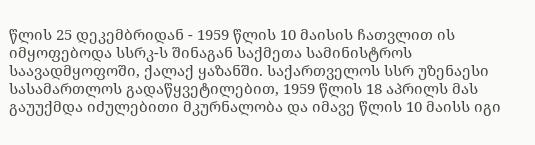წლის 25 დეკემბრიდან - 1959 წლის 10 მაისის ჩათვლით ის იმყოფებოდა სსრკ-ს შინაგან საქმეთა სამინისტროს საავადმყოფოში, ქალაქ ყაზანში. საქართველოს სსრ უზენაესი სასამართლოს გადაწყვეტილებით, 1959 წლის 18 აპრილს მას გაუუქმდა იძულებითი მკურნალობა და იმავე წლის 10 მაისს იგი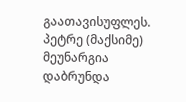გაათავისუფლეს. პეტრე (მაქსიმე) მეუნარგია დაბრუნდა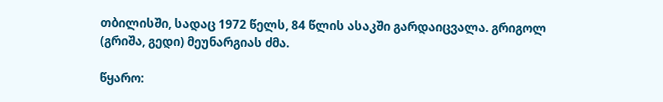თბილისში, სადაც 1972 წელს, 84 წლის ასაკში გარდაიცვალა. გრიგოლ (გრიშა, გედი) მეუნარგიას ძმა.

წყარო: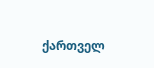ქართველ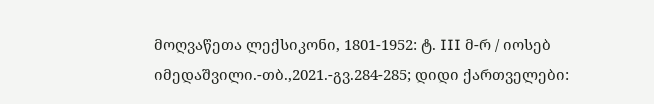მოღვაწეთა ლექსიკონი, 1801-1952: ტ. III მ-რ / იოსებ იმედაშვილი.-თბ.,2021.-გვ.284-285; დიდი ქართველები: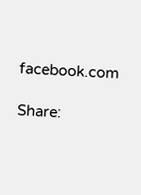facebook.com

Share: